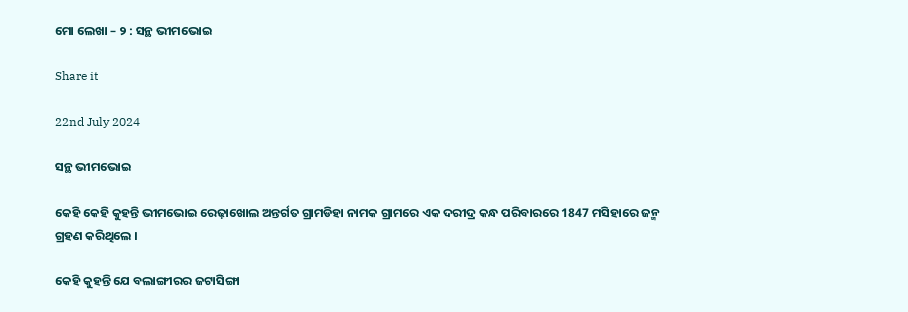ମୋ ଲେଖା – ୨ : ସନ୍ଥ ଭୀମଭୋଇ

Share it

22nd July 2024

ସନ୍ଥ ଭୀମଭୋଇ

କେହି କେହି କୁହନ୍ତି ଭୀମଭୋଇ ରେଢ଼ାଖୋଲ ଅନ୍ତର୍ଗତ ଗ୍ରାମଡିହା ନାମକ ଗ୍ରାମରେ ଏକ ଦରୀଦ୍ର କନ୍ଧ ପରିବାରରେ 1847 ମସିହାରେ ଜନ୍ମ ଗ୍ରହଣ କରିଥିଲେ ।

କେହି କୁହନ୍ତି ଯେ ବଲାଙ୍ଗୀରର ଜଟାସିଙ୍ଗା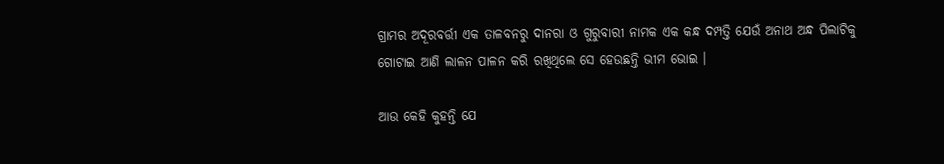ଗ୍ରାମର ଅଦୂରବର୍ତ୍ତୀ ଏକ ତାଳବନରୁ ଦାନରା ଓ ଗୁରୁବାରୀ ନାମକ ଏକ କନ୍ଧ ଦମ୍ପତ୍ତି ଯେଉଁ ଅନାଥ ଅନ୍ଧ ପିଲାଟିକୁ ଗୋଟାଇ ଆଣି ଲାଳନ ପାଳନ କରି ରଖିଥିଲେ ସେ ହେଉଛନ୍ତି ଭୀମ ଭୋଇ ।

ଆଉ କେହି କୁହନ୍ତି ଯେ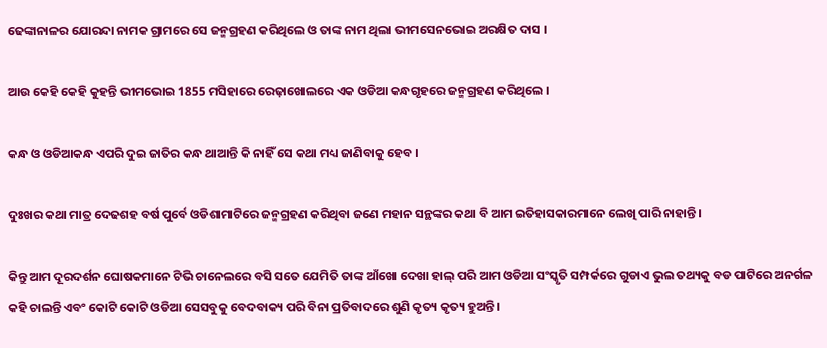ଢେଙ୍କାନାଳର ଯୋରନ୍ଦା ନାମକ ଗ୍ରାମରେ ସେ ଜନ୍ମଗ୍ରହଣ କରିଥିଲେ ଓ ତାଙ୍କ ନାମ ଥିଲା ଭୀମସେନଭୋଇ ଅରକ୍ଷିତ ଦାସ ।

ଆଉ କେହି କେହି କୁହନ୍ତି ଭୀମଭୋଇ 1855 ମସିହାରେ ରେଢ଼ାଖୋଲରେ ଏକ ଓଡିଆ କନ୍ଧଗୃହରେ ଜନ୍ମଗ୍ରହଣ କରିଥିଲେ ।

କନ୍ଧ ଓ ଓଡିଆକନ୍ଧ ଏପରି ଦୁଇ ଜାତିର କନ୍ଧ ଥାଆନ୍ତି କି ନାହିଁ ସେ କଥା ମଧ୍ୟ ଜାଣିବାକୁ ହେବ ।

ଦୁଃଖର କଥା ମାତ୍ର ଦେଢଶ‌ହ ବର୍ଷ ପୁର୍ବେ ଓଡିଶାମାଟିରେ ଜନ୍ମଗ୍ରହଣ କରିଥିବା ଜଣେ ମହାନ ସନ୍ଥଙ୍କର କଥା ବି ଆମ ଇତିହାସକାରମାନେ ଲେଖି ପାରି ନାହାନ୍ତି ।

କିନ୍ତୁ ଆମ ଦୂରଦର୍ଶନ ଘୋଷକମାନେ ଟିଭି ଚାନେଲରେ ବସି ସତେ ଯେମିତି ତାଙ୍କ ଆଁଖୋ ଦେଖା ହାଲ୍ ପରି ଆମ ଓଡିଆ ସଂସ୍କୃତି ସମ୍ପର୍କରେ ଗୁଡାଏ ଭୁଲ ତଥ୍ୟକୁ ବଡ ପାଟିରେ ଅନର୍ଗଳ କହି ଚାଲନ୍ତି ଏବଂ କୋଟି କୋଟି ଓଡିଆ ସେସବୁକୁ ବେଦବାକ୍ୟ ପରି ବିନା ପ୍ରତିବାଦରେ ଶୁଣି କୃତ୍ୟ କୃତ୍ୟ ହୁଅନ୍ତି ।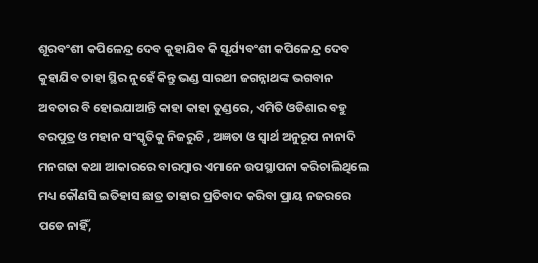ଶୂରବଂଶୀ କପିଳେନ୍ଦ୍ର ଦେବ କୁହାଯିବ କି ସୂର୍ଯ୍ୟବଂଶୀ କପିଳେନ୍ଦ୍ର ଦେବ କୁହାଯିବ ତାହା ସ୍ଥିର ନୁହେଁ କିନ୍ତୁ ଭଣ୍ଡ ସାରଥୀ ଜଗନ୍ନାଥଙ୍କ ଭଗବାନ ଅବତାର ବି ହୋଇଯାଆନ୍ତି କାହା କାହା ତୁଣ୍ଡରେ, ଏମିତି ଓଡିଶାର ବହୁ ବରପୁତ୍ର ଓ ମହାନ ସଂସ୍କୃତିକୁ ନିଜରୁଚି , ଅଜ୍ଞତା ଓ ସ୍ୱାର୍ଥ ଅନୁରୂପ ନାନାଦି ମନଗଢା କଥା ଆକାରରେ ବାରମ୍ୱାର ଏମାନେ ଉପସ୍ଥାପନା କରିଚାଲିଥିଲେ ମଧ୍ୟ କୌଣସି ଇତିହାସ ଛାତ୍ର ତାହାର ପ୍ରତିବାଦ କରିବା ପ୍ରାୟ ନଜରରେ ପଡେ ନାହିଁ,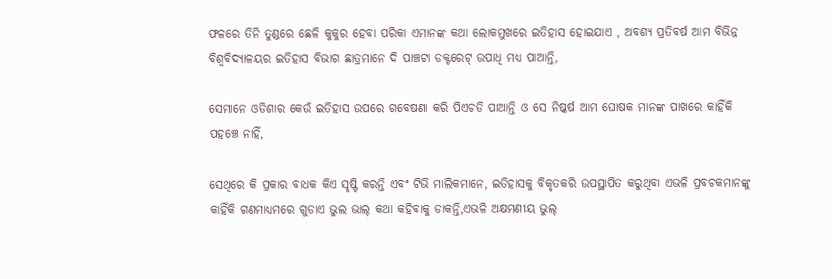ଫଳରେ ତିନି ତୁଣ୍ଡରେ ଛେଳି କୁକୁର ହେବା ପରିକା ଏମାନଙ୍କ କଥା ଲୋକମୁଖରେ ଇତିହାସ ହୋଇଯାଏ , ଅବଶ୍ୟ ପ୍ରତିବର୍ଷ ଆମ ବିଭିନ୍ନ ବିଶ୍ୱବିଦ୍ୟାଳୟର ଇତିହାସ ବିଭାଗ ଛାତ୍ରମାନେ ଦି ପାଞ୍ଚଟା ଡକ୍ଟରେଟ୍ ଉପାଧି ମଧ୍ୟ ପାଆନ୍ତି,

ସେମାନେ ଓଡିଶାର କେଉଁ ଇତିହାସ ଉପରେ ଗବେଷଣା କରି ପିଏଚଡି ପାଆନ୍ତି ଓ ସେ ନିଷ୍କର୍ଷ ଆମ ଘୋଷକ ମାନଙ୍କ ପାଖରେ କାହିଁକି ପହଞ୍ଚେ ନାହିଁ,

ସେଥିରେ କି ପ୍ରକାର ବାଧକ କିଏ ସୃଷ୍ଟି କରନ୍ତି ଏବଂ ଟିଭି ମାଲିକମାନେ, ଇତିହାସକୁ ବିକୃତକରି ଉପସ୍ଥାପିତ କରୁଥିବା ଏଭଳି ପ୍ରବଚକମାନଙ୍କୁ କାହିଁକି ଗଣମାଧ୍ୟମରେ ଗୁଡାଏ ଭୁଲ ଭାଲ୍ କଥା କହିବାକୁ ଡାକନ୍ତି,ଏଭଳି ଅକ୍ଷମଣୀୟ ଭୁଲ୍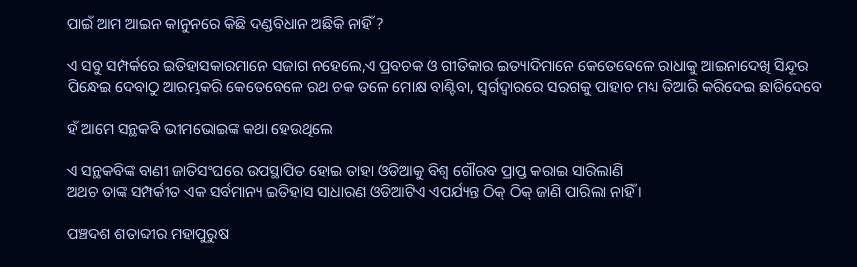ପାଇଁ ଆମ ଆଇନ କାନୁନରେ କିଛି ଦଣ୍ଡବିଧାନ ଅଛିକି ନାହିଁ ?

ଏ ସବୁ ସମ୍ପର୍କରେ ଇତିହାସକାରମାନେ ସଜାଗ ନହେଲେ,ଏ ପ୍ରବଚକ ଓ ଗୀତିକାର ଇତ୍ୟାଦିମାନେ କେତେବେଳେ ରାଧାକୁ ଆଇନାଦେଖି ସିନ୍ଦୂର ପିନ୍ଧେଇ ଦେବାଠୁ ଆରମ୍ଭକରି କେତେବେଳେ ରଥ ଚକ ତଳେ ମୋକ୍ଷ ବାଣ୍ଟିବା, ସ୍ୱର୍ଗଦ୍ୱାରରେ ସରଗକୁ ପାହାଚ ମଧ୍ୟ ତିଆରି କରିଦେଇ ଛାଡିଦେବେ

ହଁ ଆମେ ସନ୍ଥକବି ଭୀମଭୋଇଙ୍କ କଥା ହେଉଥିଲେ

ଏ ସନ୍ଥକବିଙ୍କ ବାଣୀ ଜାତିସଂଘରେ ଉପସ୍ଥାପିତ ହୋଇ ତାହା ଓଡିଆକୁ ବିଶ୍ୱ ଗୌରବ ପ୍ରାପ୍ତ କରାଇ ସାରିଲାଣି
ଅଥଚ ତାଙ୍କ ସମ୍ପର୍କୀତ ଏକ ସର୍ବମାନ୍ୟ ଇତିହାସ ସାଧାରଣ ଓଡିଆଟିଏ ଏପର୍ଯ୍ୟନ୍ତ ଠିକ୍ ଠିକ୍ ଜାଣି ପାରିଲା ନାହିଁ ।

ପଞ୍ଚଦଶ ଶତାବ୍ଦୀର ମହାପୁରୁଷ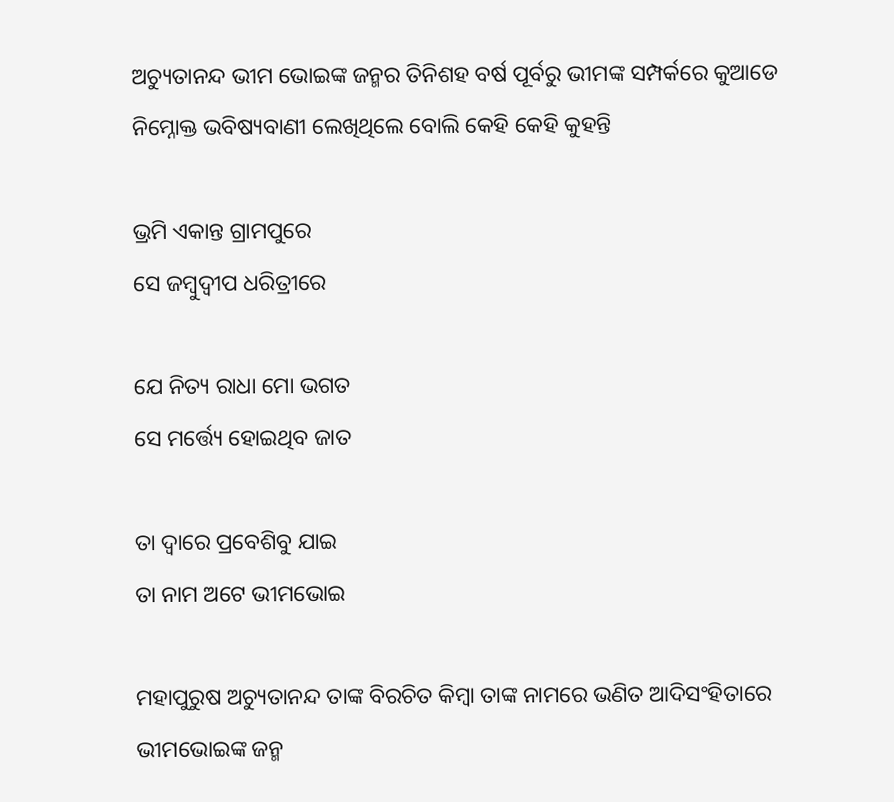ଅଚ୍ୟୁତାନନ୍ଦ ଭୀମ ଭୋଇଙ୍କ ଜନ୍ମର ତିନିଶହ ବର୍ଷ ପୂର୍ବରୁ ଭୀମଙ୍କ ସମ୍ପର୍କରେ କୁଆଡେ ନିମ୍ନୋକ୍ତ ଭବିଷ୍ୟବାଣୀ ଲେଖିଥିଲେ ବୋଲି କେହି କେହି କୁହନ୍ତି

ଭ୍ରମି ଏକାନ୍ତ ଗ୍ରାମପୁରେ
ସେ ଜମ୍ୱୁଦ୍ୱୀପ ଧରିତ୍ରୀରେ

ଯେ ନିତ୍ୟ ରାଧା ମୋ ଭଗତ
ସେ ମର୍ତ୍ତ୍ୟେ ହୋଇଥିବ ଜାତ

ତା ଦ୍ୱାରେ ପ୍ରବେଶିବୁ ଯାଇ
ତା ନାମ ଅଟେ ଭୀମଭୋଇ

ମହାପୁରୁଷ ଅଚ୍ୟୁତାନନ୍ଦ ତାଙ୍କ ବିରଚିତ କିମ୍ୱା ତାଙ୍କ ନାମରେ ଭଣିତ ଆଦିସଂହିତାରେ ଭୀମଭୋଇଙ୍କ ଜନ୍ମ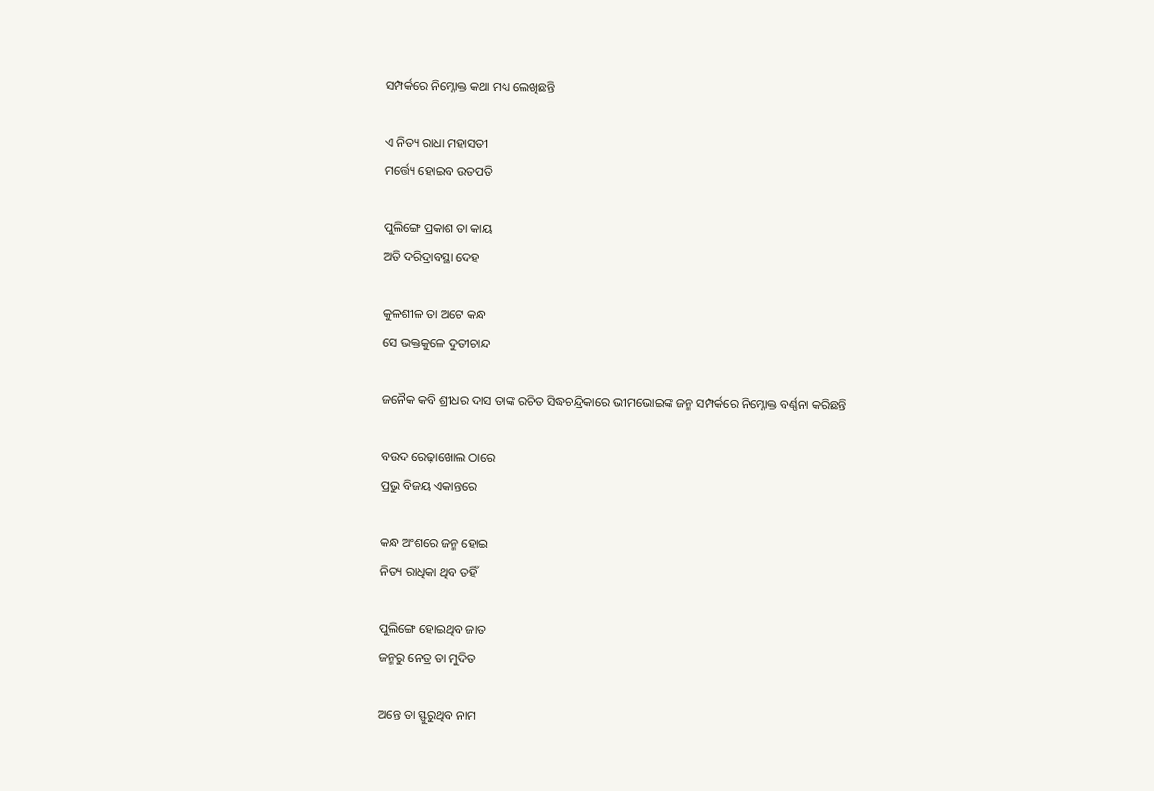ସମ୍ପର୍କରେ ନିମ୍ନୋକ୍ତ କଥା ମଧ୍ୟ ଲେଖିଛନ୍ତି

ଏ ନିତ୍ୟ ରାଧା ମହାସତୀ
ମର୍ତ୍ତ୍ୟେ ହୋଇବ ଉତପତି

ପୁଲିଙ୍ଗେ ପ୍ରକାଶ ତା କାୟ
ଅତି ଦରିଦ୍ରାବସ୍ଥା ଦେହ

କୁଳଶୀଳ ତା ଅଟେ କନ୍ଧ
ସେ ଭକ୍ତକୁଳେ ଦୁତୀଚାନ୍ଦ

ଜନୈକ କବି ଶ୍ରୀଧର ଦାସ ତାଙ୍କ ରଚିତ ସିଦ୍ଧଚନ୍ଦ୍ରିକାରେ ଭୀମଭୋଇଙ୍କ ଜନ୍ମ ସମ୍ପର୍କରେ ନିମ୍ନୋକ୍ତ ବର୍ଣ୍ଣନା କରିଛନ୍ତି

ବଉଦ ରେଢ଼ାଖୋଲ ଠାରେ
ପ୍ରଭୁ ବିଜୟ ଏକାନ୍ତରେ

କନ୍ଧ ଅଂଶରେ ଜନ୍ମ ହୋଇ
ନିତ୍ୟ ରାଧିକା ଥିବ ତହିଁ

ପୁଲିଙ୍ଗେ ହୋଇଥିବ ଜାତ
ଜନ୍ମରୁ ନେତ୍ର ତା ମୁଦିତ

ଅନ୍ତେ ତା ସ୍ଫୁରୁଥିବ ନାମ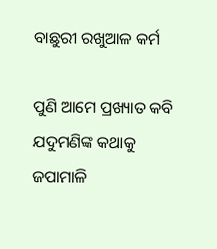ବାଛୁରୀ ରଖୁଆଳ କର୍ମ

ପୁଣି ଆମେ ପ୍ରଖ୍ୟାତ କବି ଯଦୁମଣିଙ୍କ କଥାକୁ ଜପାମାଳି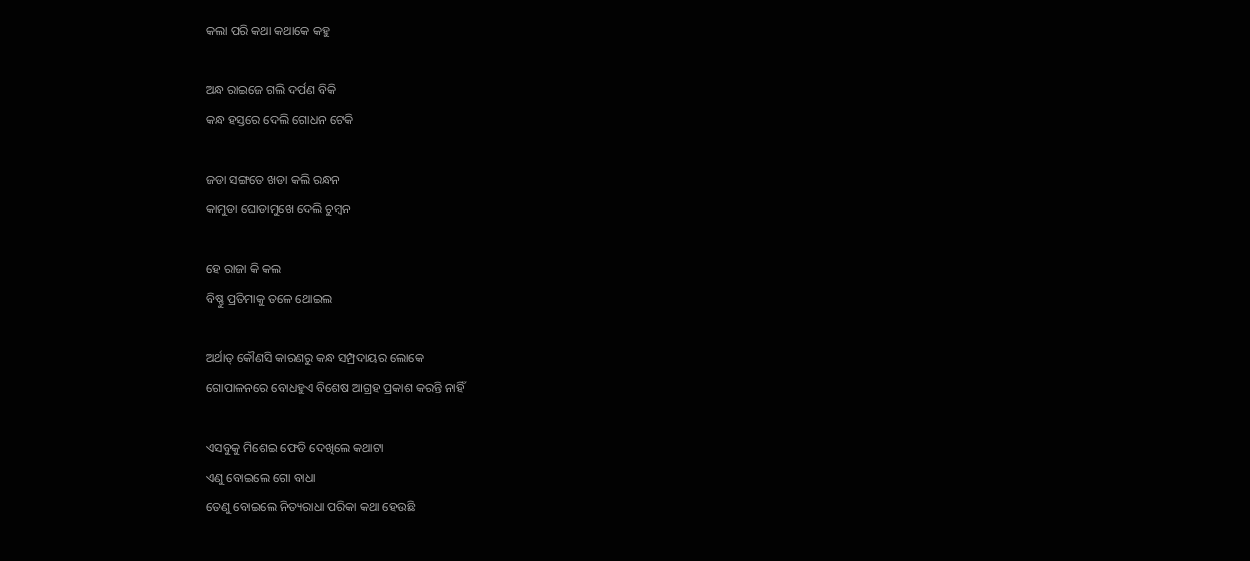କଲା ପରି କଥା କଥାକେ କହୁ

ଅନ୍ଧ ରାଇଜେ ଗଲି ଦର୍ପଣ ବିକି
କନ୍ଧ ହସ୍ତରେ ଦେଲି ଗୋଧନ ଟେକି

ଜଡା ସଙ୍ଗତେ ଖଡା କଲି ରନ୍ଧନ
କାମୁଡା ଘୋଡାମୁଖେ ଦେଲି ଚୁମ୍ୱନ

ହେ ରାଜା କି କଲ
ବିଷ୍ଣୁ ପ୍ରତିମାକୁ ତଳେ ଥୋଇଲ

ଅର୍ଥାତ୍ କୌଣସି କାରଣରୁ କନ୍ଧ ସମ୍ପ୍ରଦାୟର ଲୋକେ
ଗୋପାଳନରେ ବୋଧହୁଏ ବିଶେଷ ଆଗ୍ରହ ପ୍ରକାଶ କରନ୍ତି ନାହିଁ

ଏସବୁକୁ ମିଶେଇ ଫେଡି ଦେଖିଲେ କଥାଟା
ଏଣୁ ବୋଇଲେ ଗୋ ବାଧା
ତେଣୁ ବୋଇଲେ ନିତ୍ୟରାଧା ପରିକା କଥା ହେଉଛି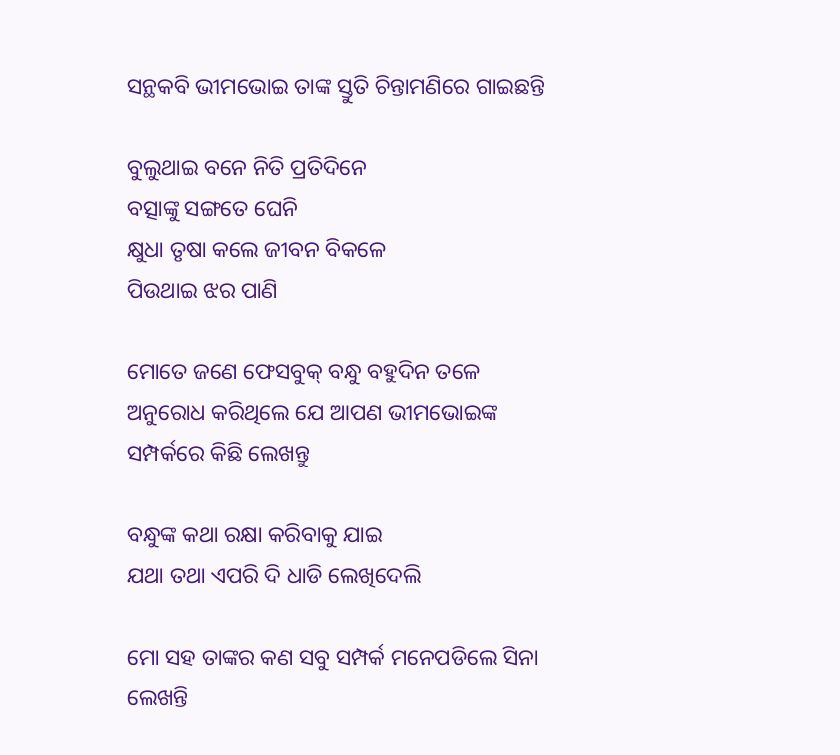ସନ୍ଥକବି ଭୀମଭୋଇ ତାଙ୍କ ସ୍ତୁତି ଚିନ୍ତାମଣିରେ ଗାଇଛନ୍ତି

ବୁଲୁଥାଇ ବନେ ନିତି ପ୍ରତିଦିନେ
ବତ୍ସାଙ୍କୁ ସଙ୍ଗତେ ଘେନି
କ୍ଷୁଧା ତୃଷା କଲେ ଜୀବନ ବିକଳେ
ପିଉଥାଇ ଝର ପାଣି

ମୋତେ ଜଣେ ଫେସବୁକ୍ ବନ୍ଧୁ ବହୁଦିନ ତଳେ ଅନୁରୋଧ କରିଥିଲେ ଯେ ଆପଣ ଭୀମଭୋଇଙ୍କ ସମ୍ପର୍କରେ କିଛି ଲେଖନ୍ତୁ

ବନ୍ଧୁଙ୍କ କଥା ରକ୍ଷା କରିବାକୁ ଯାଇ
ଯଥା ତଥା ଏପରି ଦି ଧାଡି ଲେଖିଦେଲି

ମୋ ସହ ତାଙ୍କର କଣ ସବୁ ସମ୍ପର୍କ ମନେପଡିଲେ ସିନା ଲେଖନ୍ତି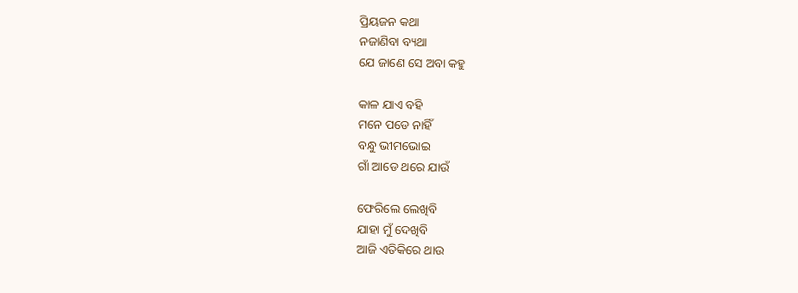ପ୍ରିୟଜନ କଥା
ନଜାଣିବା ବ୍ୟଥା
ଯେ ଜାଣେ ସେ ଅବା କହୁ

କାଳ ଯାଏ ବହି
ମନେ ପଡେ ନାହିଁ
ବନ୍ଧୁ ଭୀମଭୋଇ
ଗାଁ ଆଡେ ଥରେ ଯାଉଁ

ଫେରିଲେ ଲେଖିବି
ଯାହା ମୁଁ ଦେଖିବି
ଆଜି ଏତିକିରେ ଥାଉ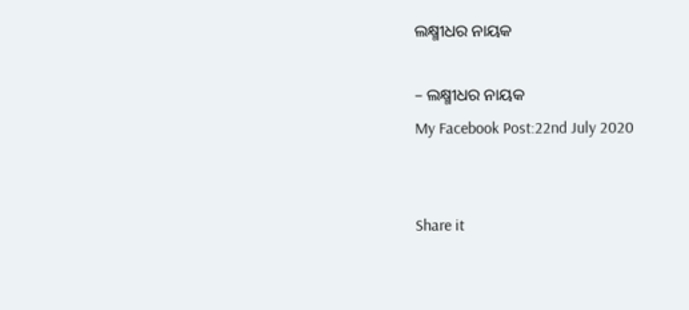ଲକ୍ଷ୍ମୀଧର ନାୟକ

– ଲକ୍ଷ୍ମୀଧର ନାୟକ
My Facebook Post:22nd July 2020


Share it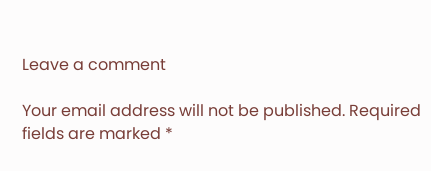Leave a comment

Your email address will not be published. Required fields are marked *